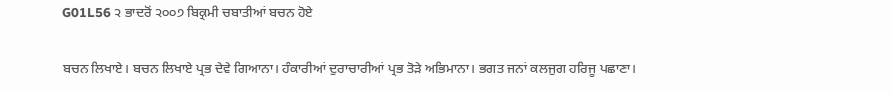G01L56 ੨ ਭਾਦਰੋਂ ੨੦੦੭ ਬਿਕ੍ਰਮੀ ਚਬਾਤੀਆਂ ਬਚਨ ਹੋਏ

ਬਚਨ ਲਿਖਾਏ। ਬਚਨ ਲਿਖਾਏ ਪ੍ਰਭ ਦੇਵੇ ਗਿਆਨਾ। ਹੰਕਾਰੀਆਂ ਦੁਰਾਚਾਰੀਆਂ ਪ੍ਰਭ ਤੋੜੇ ਅਭਿਮਾਨਾ। ਭਗਤ ਜਨਾਂ ਕਲਜੁਗ ਹਰਿਜੂ ਪਛਾਣਾ।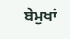ਬੇਮੁਖਾਂ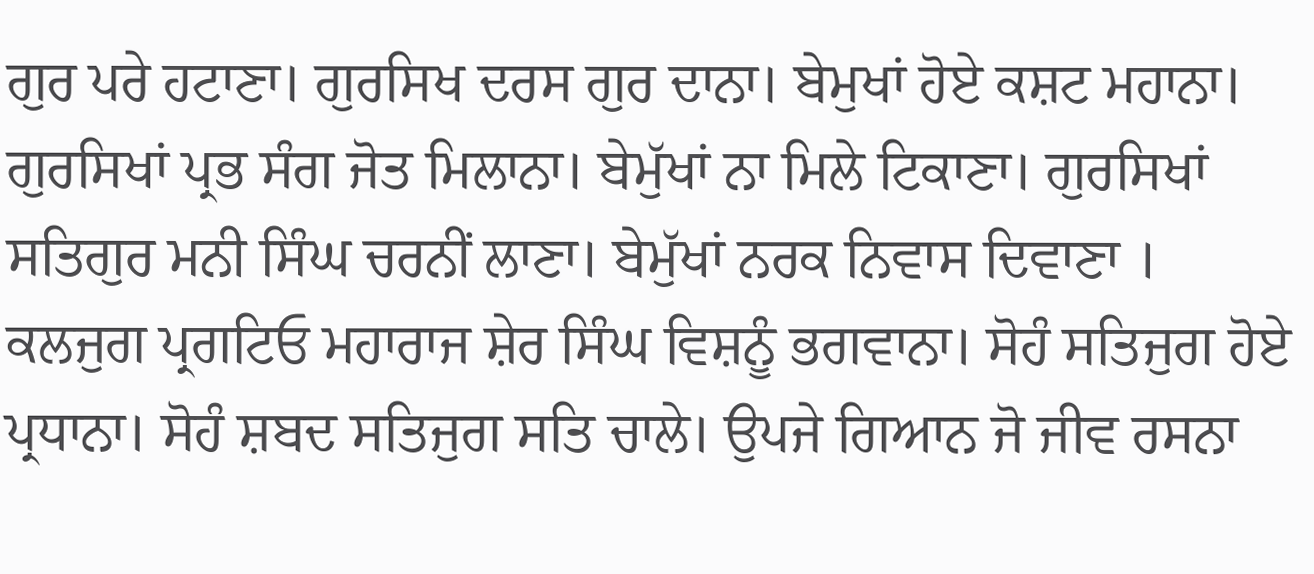ਗੁਰ ਪਰੇ ਹਟਾਣਾ। ਗੁਰਸਿਖ ਦਰਸ ਗੁਰ ਦਾਨਾ। ਬੇਮੁਖਾਂ ਹੋਏ ਕਸ਼ਟ ਮਹਾਨਾ। ਗੁਰਸਿਖਾਂ ਪ੍ਰਭ ਸੰਗ ਜੋਤ ਮਿਲਾਨਾ। ਬੇਮੁੱਖਾਂ ਨਾ ਮਿਲੇ ਟਿਕਾਣਾ। ਗੁਰਸਿਖਾਂ ਸਤਿਗੁਰ ਮਨੀ ਸਿੰਘ ਚਰਨੀਂ ਲਾਣਾ। ਬੇਮੁੱਖਾਂ ਨਰਕ ਨਿਵਾਸ ਦਿਵਾਣਾ । ਕਲਜੁਗ ਪ੍ਰਗਟਿਓ ਮਹਾਰਾਜ ਸ਼ੇਰ ਸਿੰਘ ਵਿਸ਼ਨੂੰ ਭਗਵਾਨਾ। ਸੋਹੰ ਸਤਿਜੁਗ ਹੋਏ ਪ੍ਰਧਾਨਾ। ਸੋਹੰ ਸ਼ਬਦ ਸਤਿਜੁਗ ਸਤਿ ਚਾਲੇ। ਉਪਜੇ ਗਿਆਨ ਜੋ ਜੀਵ ਰਸਨਾ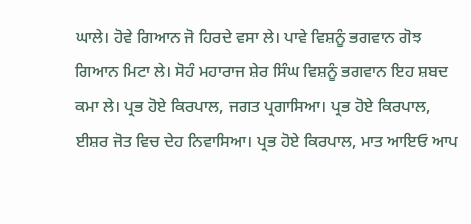ਘਾਲੇ। ਹੋਵੇ ਗਿਆਨ ਜੋ ਹਿਰਦੇ ਵਸਾ ਲੇ। ਪਾਵੇ ਵਿਸ਼ਨੂੰ ਭਗਵਾਨ ਗੋਝ ਗਿਆਨ ਮਿਟਾ ਲੇ। ਸੋਹੰ ਮਹਾਰਾਜ ਸ਼ੇਰ ਸਿੰਘ ਵਿਸ਼ਨੂੰ ਭਗਵਾਨ ਇਹ ਸ਼ਬਦ ਕਮਾ ਲੇ। ਪ੍ਰਭ ਹੋਏ ਕਿਰਪਾਲ, ਜਗਤ ਪ੍ਰਗਾਸਿਆ। ਪ੍ਰਭ ਹੋਏ ਕਿਰਪਾਲ, ਈਸ਼ਰ ਜੋਤ ਵਿਚ ਦੇਹ ਨਿਵਾਸਿਆ। ਪ੍ਰਭ ਹੋਏ ਕਿਰਪਾਲ, ਮਾਤ ਆਇਓ ਆਪ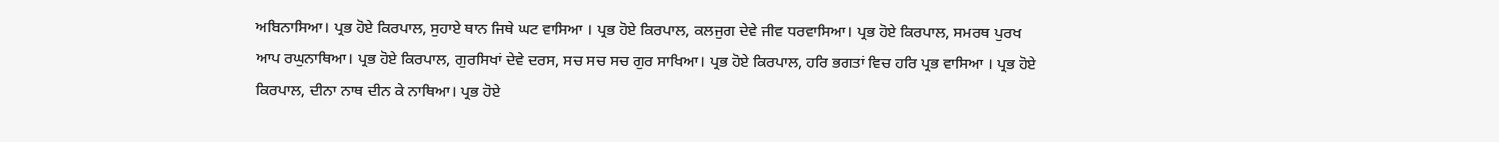ਅਬਿਨਾਸਿਆ। ਪ੍ਰਭ ਹੋਏ ਕਿਰਪਾਲ, ਸੁਹਾਏ ਥਾਨ ਜਿਥੇ ਘਟ ਵਾਸਿਆ । ਪ੍ਰਭ ਹੋਏ ਕਿਰਪਾਲ, ਕਲਜੁਗ ਦੇਵੇ ਜੀਵ ਧਰਵਾਸਿਆ। ਪ੍ਰਭ ਹੋਏ ਕਿਰਪਾਲ, ਸਮਰਥ ਪੁਰਖ ਆਪ ਰਘੁਨਾਥਿਆ। ਪ੍ਰਭ ਹੋਏ ਕਿਰਪਾਲ, ਗੁਰਸਿਖਾਂ ਦੇਵੇ ਦਰਸ, ਸਚ ਸਚ ਸਚ ਗੁਰ ਸਾਖਿਆ। ਪ੍ਰਭ ਹੋਏ ਕਿਰਪਾਲ, ਹਰਿ ਭਗਤਾਂ ਵਿਚ ਹਰਿ ਪ੍ਰਭ ਵਾਸਿਆ । ਪ੍ਰਭ ਹੋਏ ਕਿਰਪਾਲ, ਦੀਨਾ ਨਾਥ ਦੀਨ ਕੇ ਨਾਥਿਆ। ਪ੍ਰਭ ਹੋਏ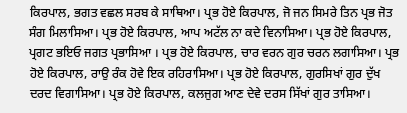ਕਿਰਪਾਲ, ਭਗਤ ਵਛਲ ਸਰਬ ਕੇ ਸਾਥਿਆ। ਪ੍ਰਭ ਹੋਏ ਕਿਰਪਾਲ, ਜੋ ਜਨ ਸਿਮਰੇ ਤਿਨ ਪ੍ਰਭ ਜੋਤ ਸੰਗ ਮਿਲਾਸਿਆ। ਪ੍ਰਭ ਹੋਏ ਕਿਰਪਾਲ, ਆਪ ਅਟੱਲ ਨਾ ਕਦੇ ਵਿਨਾਸਿਆ। ਪ੍ਰਭ ਹੋਏ ਕਿਰਪਾਲ, ਪ੍ਰਗਟ ਭਇਓ ਜਗਤ ਪ੍ਰਭਾਸਿਆ । ਪ੍ਰਭ ਹੋਏ ਕਿਰਪਾਲ, ਚਾਰ ਵਰਨ ਗੁਰ ਚਰਨ ਲਗਾਸਿਆ। ਪ੍ਰਭ ਹੋਏ ਕਿਰਪਾਲ, ਰਾਉ ਰੰਕ ਹੋਵੇ ਇਕ ਰਹਿਰਾਸਿਆ। ਪ੍ਰਭ ਹੋਏ ਕਿਰਪਾਲ, ਗੁਰਸਿਖਾਂ ਗੁਰ ਦੁੱਖ ਦਰਦ ਵਿਗਾਸਿਆ। ਪ੍ਰਭ ਹੋਏ ਕਿਰਪਾਲ, ਕਲਜੁਗ ਆਣ ਦੇਵੇ ਦਰਸ ਸਿੱਖਾਂ ਗੁਰ ਤਾਸਿਆ।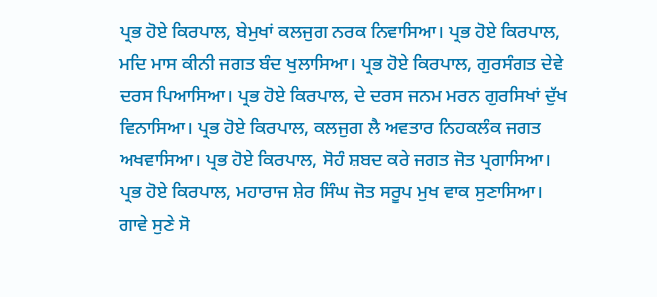ਪ੍ਰਭ ਹੋਏ ਕਿਰਪਾਲ, ਬੇਮੁਖਾਂ ਕਲਜੁਗ ਨਰਕ ਨਿਵਾਸਿਆ। ਪ੍ਰਭ ਹੋਏ ਕਿਰਪਾਲ, ਮਦਿ ਮਾਸ ਕੀਨੀ ਜਗਤ ਬੰਦ ਖੁਲਾਸਿਆ। ਪ੍ਰਭ ਹੋਏ ਕਿਰਪਾਲ, ਗੁਰਸੰਗਤ ਦੇਵੇ ਦਰਸ ਪਿਆਸਿਆ। ਪ੍ਰਭ ਹੋਏ ਕਿਰਪਾਲ, ਦੇ ਦਰਸ ਜਨਮ ਮਰਨ ਗੁਰਸਿਖਾਂ ਦੁੱਖ ਵਿਨਾਸਿਆ। ਪ੍ਰਭ ਹੋਏ ਕਿਰਪਾਲ, ਕਲਜੁਗ ਲੈ ਅਵਤਾਰ ਨਿਹਕਲੰਕ ਜਗਤ ਅਖਵਾਸਿਆ। ਪ੍ਰਭ ਹੋਏ ਕਿਰਪਾਲ, ਸੋਹੰ ਸ਼ਬਦ ਕਰੇ ਜਗਤ ਜੋਤ ਪ੍ਰਗਾਸਿਆ। ਪ੍ਰਭ ਹੋਏ ਕਿਰਪਾਲ, ਮਹਾਰਾਜ ਸ਼ੇਰ ਸਿੰਘ ਜੋਤ ਸਰੂਪ ਮੁਖ ਵਾਕ ਸੁਣਾਸਿਆ। ਗਾਵੇ ਸੁਣੇ ਸੋ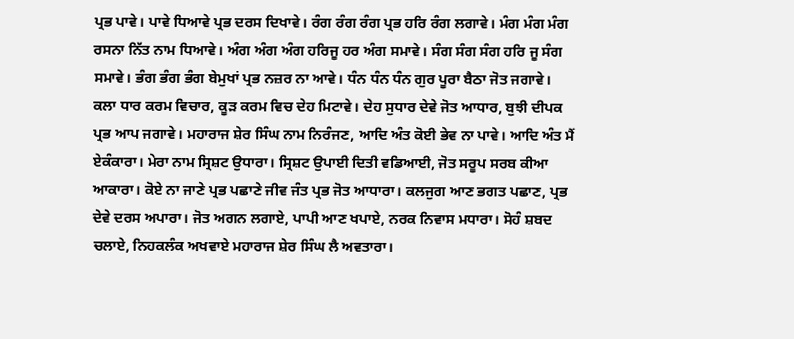ਪ੍ਰਭ ਪਾਵੇ। ਪਾਵੇ ਧਿਆਵੇ ਪ੍ਰਭ ਦਰਸ ਦਿਖਾਵੇ। ਰੰਗ ਰੰਗ ਰੰਗ ਪ੍ਰਭ ਹਰਿ ਰੰਗ ਲਗਾਵੇ। ਮੰਗ ਮੰਗ ਮੰਗ ਰਸਨਾ ਨਿੱਤ ਨਾਮ ਧਿਆਵੇ। ਅੰਗ ਅੰਗ ਅੰਗ ਹਰਿਜੂ ਹਰ ਅੰਗ ਸਮਾਵੇ। ਸੰਗ ਸੰਗ ਸੰਗ ਹਰਿ ਜੂ ਸੰਗ ਸਮਾਵੇ। ਭੰਗ ਭੰਗ ਭੰਗ ਬੇਮੁਖਾਂ ਪ੍ਰਭ ਨਜ਼ਰ ਨਾ ਆਵੇ। ਧੰਨ ਧੰਨ ਧੰਨ ਗੁਰ ਪੂਰਾ ਬੈਠਾ ਜੋਤ ਜਗਾਵੇ। ਕਲਾ ਧਾਰ ਕਰਮ ਵਿਚਾਰ, ਕੂੜ ਕਰਮ ਵਿਚ ਦੇਹ ਮਿਟਾਵੇ। ਦੇਹ ਸੁਧਾਰ ਦੇਵੇ ਜੋਤ ਆਧਾਰ, ਬੁਝੀ ਦੀਪਕ ਪ੍ਰਭ ਆਪ ਜਗਾਵੇ। ਮਹਾਰਾਜ ਸ਼ੇਰ ਸਿੰਘ ਨਾਮ ਨਿਰੰਜਣ, ਆਦਿ ਅੰਤ ਕੋਈ ਭੇਵ ਨਾ ਪਾਵੇ। ਆਦਿ ਅੰਤ ਮੈਂ ਏਕੰਕਾਰਾ। ਮੇਰਾ ਨਾਮ ਸ੍ਰਿਸ਼ਟ ਉਧਾਰਾ। ਸ੍ਰਿਸ਼ਟ ਉਪਾਈ ਦਿਤੀ ਵਡਿਆਈ, ਜੋਤ ਸਰੂਪ ਸਰਬ ਕੀਆ ਆਕਾਰਾ। ਕੋਏ ਨਾ ਜਾਣੇ ਪ੍ਰਭ ਪਛਾਣੇ ਜੀਵ ਜੰਤ ਪ੍ਰਭ ਜੋਤ ਆਧਾਰਾ। ਕਲਜੁਗ ਆਣ ਭਗਤ ਪਛਾਣ, ਪ੍ਰਭ ਦੇਵੇ ਦਰਸ ਅਪਾਰਾ। ਜੋਤ ਅਗਨ ਲਗਾਏ, ਪਾਪੀ ਆਣ ਖਪਾਏ, ਨਰਕ ਨਿਵਾਸ ਮਧਾਰਾ। ਸੋਹੰ ਸ਼ਬਦ ਚਲਾਏ, ਨਿਹਕਲੰਕ ਅਖਵਾਏ ਮਹਾਰਾਜ ਸ਼ੇਰ ਸਿੰਘ ਲੈ ਅਵਤਾਰਾ।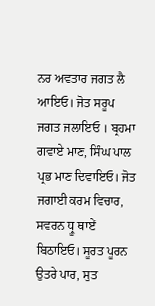ਨਰ ਅਵਤਾਰ ਜਗਤ ਲੈ ਆਇਓ। ਜੋਤ ਸਰੂਪ ਜਗਤ ਜਲਾਇਓ । ਬ੍ਰਹਮਾ ਗਵਾਏ ਮਾਣ, ਸਿੰਘ ਪਾਲ ਪ੍ਰਭ ਮਾਣ ਦਿਵਾਇਓ। ਜੋਤ ਜਗਾਈ ਕਰਮ ਵਿਚਾਰ, ਸਵਰਨ ਧ੍ਰੂ ਥਾਏਂ ਬਿਠਾਇਓ। ਸੂਰਤ ਪੂਰਨ ਉਤਰੇ ਪਾਰ, ਸੁਤ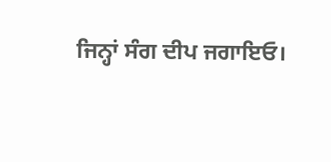ਜਿਨ੍ਹਾਂ ਸੰਗ ਦੀਪ ਜਗਾਇਓ।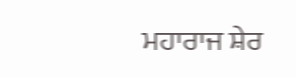ਮਹਾਰਾਜ ਸ਼ੇਰ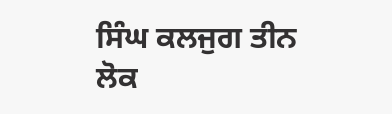ਸਿੰਘ ਕਲਜੁਗ ਤੀਨ ਲੋਕ